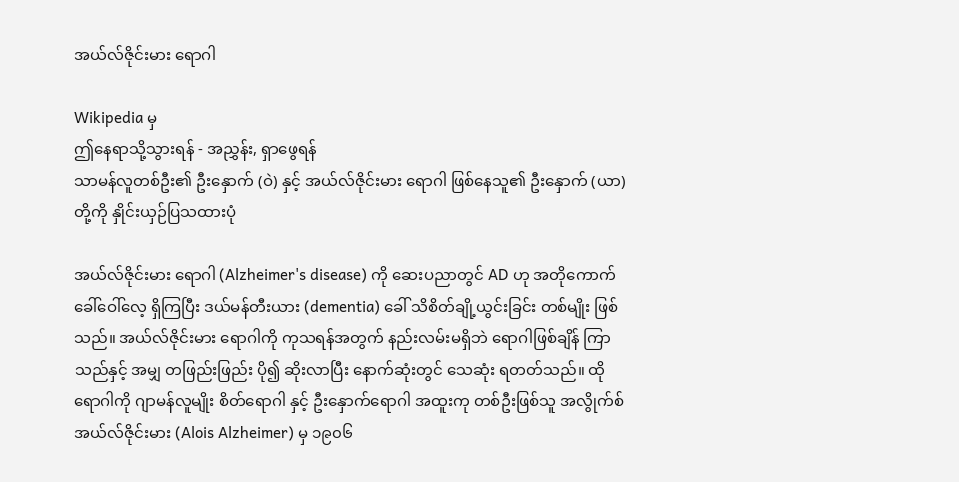အယ်လ်ဇိုင်းမား ရောဂါ

Wikipedia မှ
ဤနေရာသို့သွားရန် - အညွှန်း, ရှာဖွေရန်
သာမန်လူတစ်ဦး၏ ဦးနှောက် (ဝဲ) နှင့် အယ်လ်ဇိုင်းမား ရောဂါ ဖြစ်နေသူ၏ ဦးနှောက် (ယာ) တို့ကို နှိုင်းယှဉ်ပြသထားပုံ

အယ်လ်ဇိုင်းမား ရောဂါ (Alzheimer's disease) ကို ဆေးပညာတွင် AD ဟု အတိုကောက် ခေါ်ဝေါ်လေ့ ရှိကြပြီး ဒယ်မန်တီးယား (dementia) ခေါ် သိစိတ်ချို့ယွင်းခြင်း တစ်မျိုး ဖြစ်သည်။ အယ်လ်ဇိုင်းမား ရောဂါကို ကုသရန်အတွက် နည်းလမ်းမရှိဘဲ ရောဂါဖြစ်ချိန် ကြာသည်နှင့် အမျှ တဖြည်းဖြည်း ပို၍ ဆိုးလာပြီး နောက်ဆုံးတွင် သေဆုံး ရတတ်သည်။ ထိုရောဂါကို ဂျာမန်လူမျိုး စိတ်ရောဂါ နှင့် ဦးနှောက်ရောဂါ အထူးကု တစ်ဦးဖြစ်သူ အလွိုက်စ် အယ်လ်ဇိုင်းမား (Alois Alzheimer) မှ ၁၉၀၆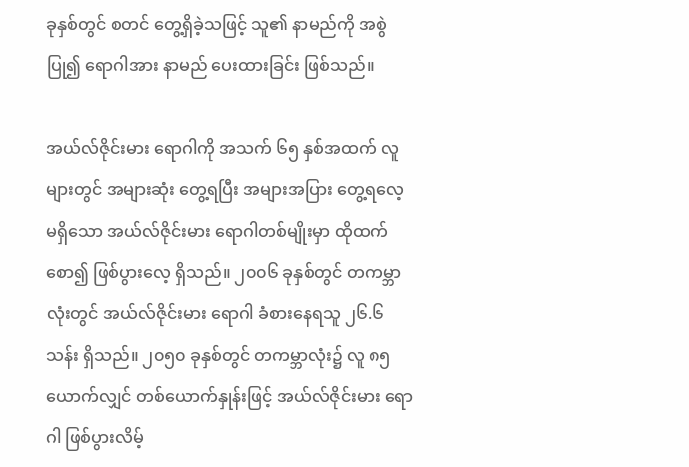ခုနှစ်တွင် စတင် တွေ့ရှိခဲ့သဖြင့် သူ၏ နာမည်ကို အစွဲပြု၍ ရောဂါအား နာမည် ပေးထားခြင်း ဖြစ်သည်။

အယ်လ်ဇိုင်းမား ရောဂါကို အသက် ၆၅ နှစ်အထက် လူများတွင် အများဆုံး တွေ့ရပြီး အများအပြား တွေ့ရလေ့ မရှိသော အယ်လ်ဇိုင်းမား ရောဂါတစ်မျိုးမှာ ထိုထက်စော၍ ဖြစ်ပွားလေ့ ရှိသည်။ ၂၀၀၆ ခုနှစ်တွင် တကမ္ဘာလုံးတွင် အယ်လ်ဇိုင်းမား ရောဂါ ခံစားနေရသူ ၂၆.၆ သန်း ရှိသည်။ ၂၀၅၀ ခုနှစ်တွင် တကမ္ဘာလုံး၌ လူ ၈၅ ယောက်လျှင် တစ်ယောက်နှုန်းဖြင့် အယ်လ်ဇိုင်းမား ရောဂါ ဖြစ်ပွားလိမ့်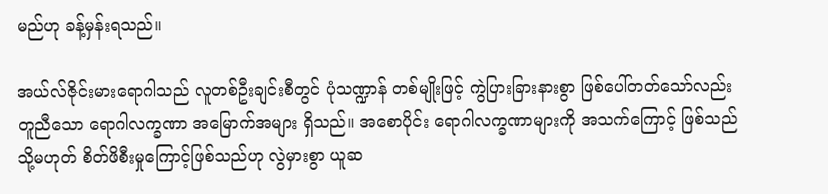မည်ဟု ခန့်မှန်းရသည်။

အယ်လ်ဇိုင်းမားရောဂါသည် လူတစ်ဦးချင်းစီတွင် ပုံသဏ္ဍာန် တစ်မျိုးဖြင့် ကွဲပြားခြားနားစွာ ဖြစ်ပေါ်တတ်သော်လည်း တူညီသော ရောဂါလက္ခဏာ အမြောက်အများ ရှိသည်။ အစောပိုင်း ရောဂါလက္ခဏာများကို အသက်ကြောင့် ဖြစ်သည် သို့မဟုတ် စိတ်ဖိစီးမှုကြောင့်ဖြစ်သည်ဟု လွဲမှားစွာ ယူဆ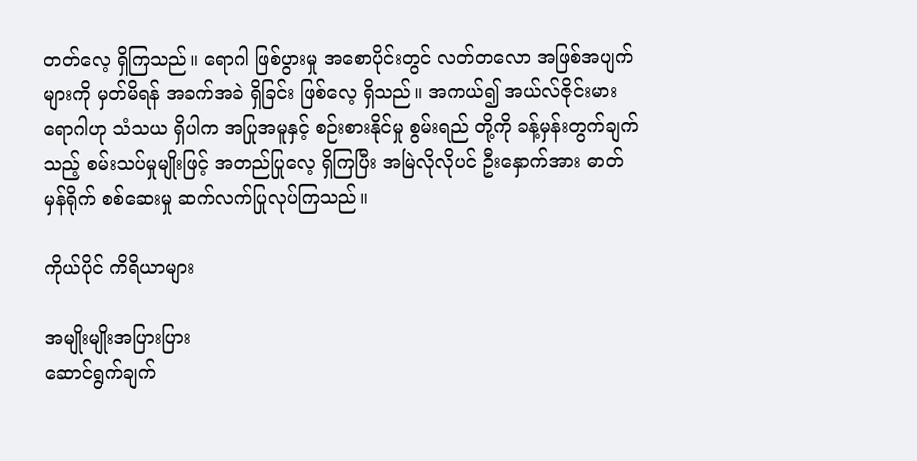တတ်လေ့ ရှိကြသည်။ ရောဂါ ဖြစ်ပွားမှု အစောပိုင်းတွင် လတ်တလော အဖြစ်အပျက်များကို မှတ်မိရန် အခက်အခဲ ရှိခြင်း ဖြစ်လေ့ ရှိသည်။ အကယ်၍ အယ်လ်ဇိုင်းမား ရောဂါဟု သံသယ ရှိပါက အပြုအမူနှင့် စဉ်းစားနိုင်မှု စွမ်းရည် တို့ကို ခန့်မှန်းတွက်ချက်သည့် စမ်းသပ်မှုမျိုးဖြင့် အတည်ပြုလေ့ ရှိကြပြီး အမြဲလိုလိုပင် ဦးနှောက်အား ဓာတ်မှန်ရိုက် စစ်ဆေးမှု ဆက်လက်ပြုလုပ်ကြသည်။

ကိုယ်ပိုင် ကိရိယာများ

အမျိုးမျိုးအပြားပြား
ဆောင်ရွက်ချက်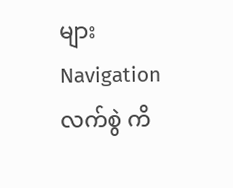များ
Navigation
လက်စွဲ ကိ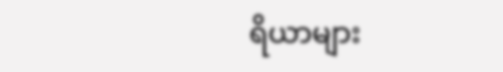ရိယာများ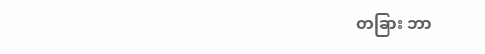တခြား ဘာ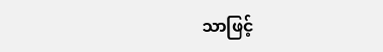သာဖြင့်